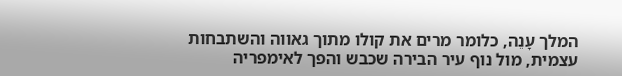המלך עָנֵה, כלומר מרים את קולו מתוך גאווה והשתבחות עצמית, מול נוף עיר הבירה שכבש והפך לאימפריה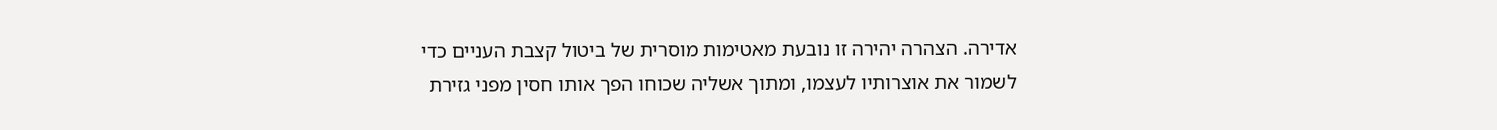אדירה. הצהרה יהירה זו נובעת מאטימות מוסרית של ביטול קצבת העניים כדי לשמור את אוצרותיו לעצמו, ומתוך אשליה שכוחו הפך אותו חסין מפני גזירת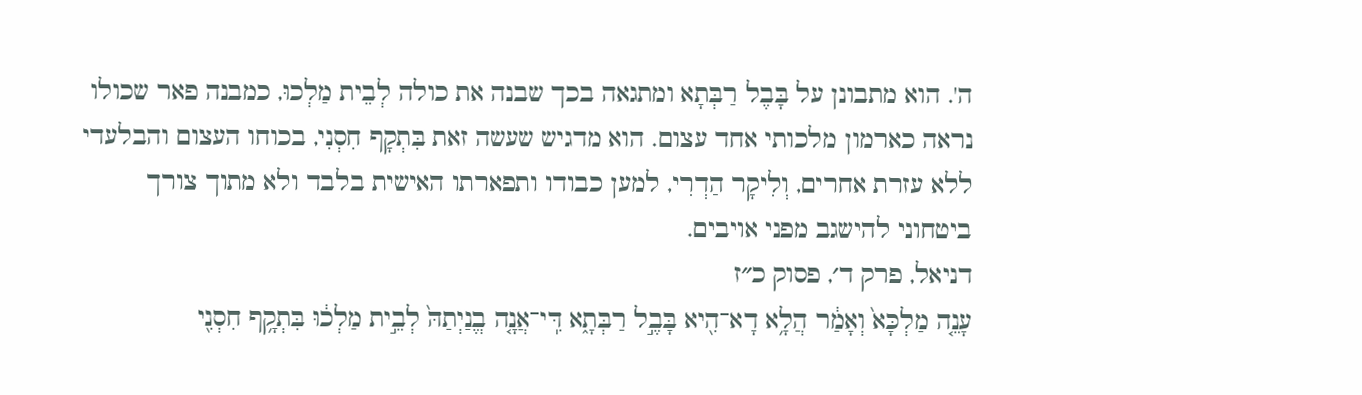ה'. הוא מתבונן על בָּבֶל רַבְּתָא ומתגאה בכך שבנה את כולה לְבֵית מַלְכוּ, כמבנה פאר שכולו נראה כארמון מלכותי אחד עצום. הוא מדגיש שעשה זאת בִּתְקָף חִסְנִי, בכוחו העצום והבלעדי ללא עזרת אחרים, וְלִיקָר הַדְרִי, למען כבודו ותפארתו האישית בלבד ולא מתוך צורך ביטחוני להישגב מפני אויבים.
דניאל, פרק ד׳, פסוק כ״ז
עָנֵ֤ה מַלְכָּא֙ וְאָמַ֔ר הֲלָ֥א דָא־הִ֖יא בָּבֶ֣ל רַבְּתָ֑א דִּֽי־אֲנָ֤ה בֱנַיְתַהּ֙ לְבֵ֣ית מַלְכ֔וּ בִּתְקָ֥ף חִסְנִ֖י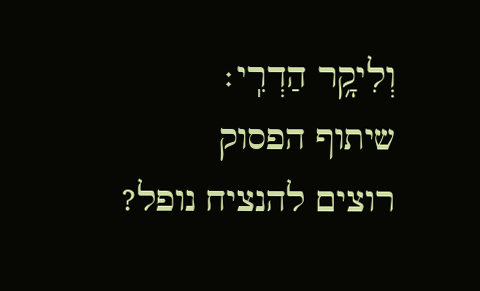וְלִיקָ֥ר הַדְרִֽי׃
שיתוף הפסוק
רוצים להנציח נופל?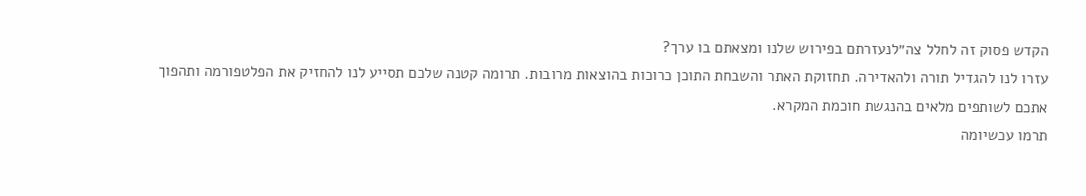הקדש פסוק זה לחלל צה״לנעזרתם בפירוש שלנו ומצאתם בו ערך?
עזרו לנו להגדיל תורה ולהאדירה. תחזוקת האתר והשבחת התוכן כרוכות בהוצאות מרובות. תרומה קטנה שלכם תסייע לנו להחזיק את הפלטפורמה ותהפוך אתכם לשותפים מלאים בהנגשת חוכמת המקרא.
תרמו עכשיומה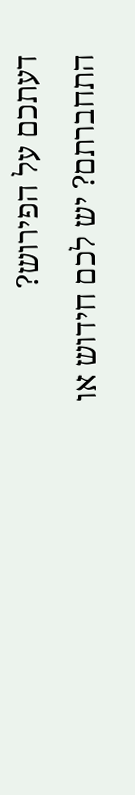דעתכם על הפירוש?
התחברתם? יש לכם חידוש או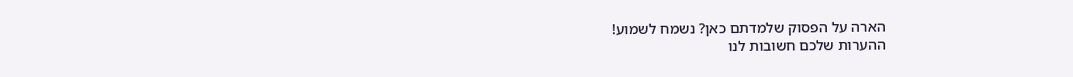הארה על הפסוק שלמדתם כאן? נשמח לשמוע!
ההערות שלכם חשובות לנו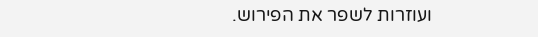ועוזרות לשפר את הפירוש.